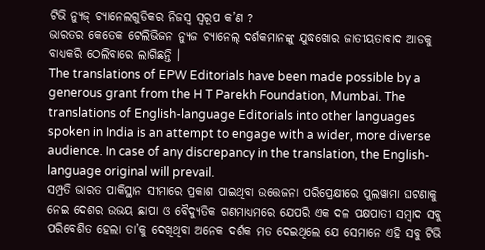ଟିଭି ନ୍ୟୁଜ୍ ଚ୍ୟାନେଲଗୁଡିକର ନିଜସ୍ୱ ସ୍ୱରୂପ କ’ଣ ?
ଭାରତର କେତେକ ଟେଲିଭିଜନ ନ୍ୟୁଜ ଚ୍ୟାନେଲ୍ ଦର୍ଶକମାନଙ୍କୁ ଯୁଦ୍ଧଖୋର ଜାତୀୟତାବାଦ ଆଡକୁ ବାଧ୍ୟକରି ଠେଲିବାରେ ଲାଗିଛନ୍ତି ।
The translations of EPW Editorials have been made possible by a generous grant from the H T Parekh Foundation, Mumbai. The translations of English-language Editorials into other languages spoken in India is an attempt to engage with a wider, more diverse audience. In case of any discrepancy in the translation, the English-language original will prevail.
ସମ୍ପ୍ରତି ଭାରତ ପାକିସ୍ଥାନ ସୀମାରେ ପ୍ରକାଶ ପାଇଥିବା ଉତ୍ତେଜନା ପରିପ୍ରେକ୍ଷୀରେ ପୁଲୱାମା ଘଟଣାକୁ ନେଇ ଦେଶର ଉଭୟ ଛାପା ଓ ବୈଦ୍ୟୁତିକ ଗଣମାଧ୍ୟମରେ ଯେପରି ଏକ ଦଳ ପକ୍ଷପାତୀ ସମ୍ବାଦ ସବୁ ପରିବେଶିତ ହେଲା ତା’କୁ ଦେଖିଥିବା ଅନେକ ଦର୍ଶକ ମତ ଦେଇଥିଲେ ଯେ ସେମାନେ ଏହି ସବୁ ଟିଭି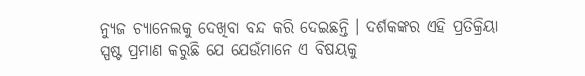ନ୍ୟୁଜ ଚ୍ୟାନେଲକୁ ଦେଖିବା ବନ୍ଦ କରି ଦେଇଛନ୍ତି । ଦର୍ଶକଙ୍କର ଏହି ପ୍ରତିକ୍ରିୟା ସ୍ପଷ୍ଟ ପ୍ରମାଣ କରୁଛି ଯେ ଯେଉଁମାନେ ଏ ବିଷୟକୁ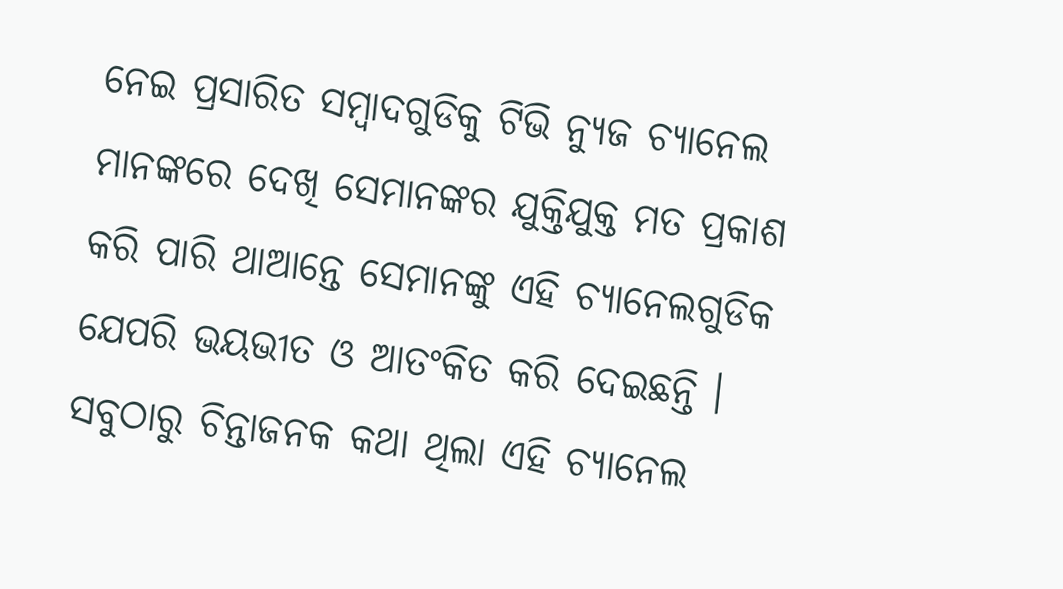ନେଇ ପ୍ରସାରିତ ସମ୍ବାଦଗୁଡିକୁ ଟିଭି ନ୍ୟୁଜ ଚ୍ୟାନେଲ ମାନଙ୍କରେ ଦେଖି ସେମାନଙ୍କର ଯୁକ୍ତିଯୁକ୍ତ ମତ ପ୍ରକାଶ କରି ପାରି ଥାଆନ୍ତେ ସେମାନଙ୍କୁ ଏହି ଚ୍ୟାନେଲଗୁଡିକ ଯେପରି ଭୟଭୀତ ଓ ଆତଂକିତ କରି ଦେଇଛନ୍ତି । ସବୁଠାରୁ ଚିନ୍ତାଜନକ କଥା ଥିଲା ଏହି ଚ୍ୟାନେଲ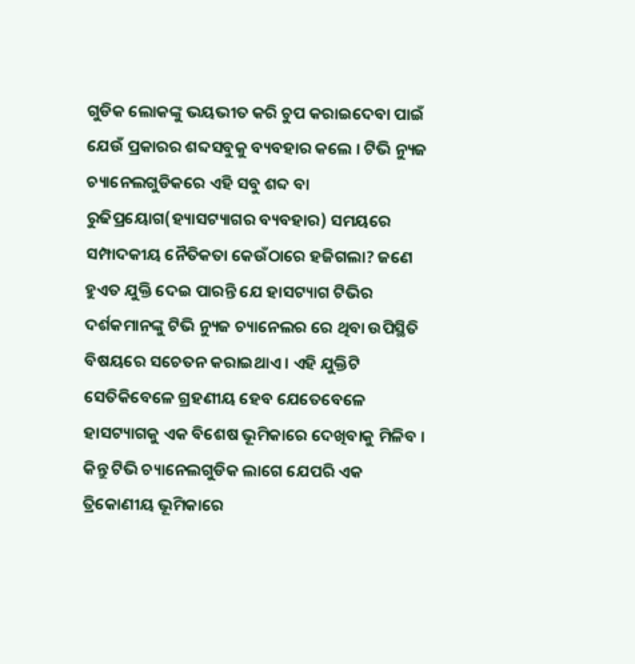ଗୁଡିକ ଲୋକଙ୍କୁ ଭୟଭୀତ କରି ଚୁପ କରାଇଦେବା ପାଇଁ ଯେଉଁ ପ୍ରକାରର ଶବ୍ଦସବୁକୁ ବ୍ୟବହାର କଲେ । ଟିଭି ନ୍ୟୁଜ ଚ୍ୟାନେଲଗୁଡିକରେ ଏହି ସବୁ ଶବ୍ଦ ବା ରୁଢିପ୍ରୟୋଗ(ହ୍ୟାସଟ୍ୟାଗର ବ୍ୟବହାର) ସମୟରେ ସମ୍ପାଦକୀୟ ନୈତିକତା କେଉଁଠାରେ ହଜିଗଲା? ଜଣେ ହୁଏତ ଯୁକ୍ତି ଦେଇ ପାରନ୍ତି ଯେ ହାସଟ୍ୟାଗ ଟିଭିର ଦର୍ଶକମାନଙ୍କୁ ଟିଭି ନ୍ୟୁଜ ଚ୍ୟାନେଲର ରେ ଥିବା ଉପିସ୍ଥିତି ବିଷୟରେ ସଚେତନ କରାଇଥାଏ । ଏହି ଯୁକ୍ତିଟି ସେତିକିବେଳେ ଗ୍ରହଣୀୟ ହେବ ଯେତେବେଳେ ହାସଟ୍ୟାଗକୁ ଏକ ବିଶେଷ ଭୂମିକାରେ ଦେଖିବାକୁ ମିଳିବ । କିନ୍ତୁ ଟିଭି ଚ୍ୟାନେଲଗୁଡିକ ଲାଗେ ଯେପରି ଏକ ତ୍ରିକୋଣୀୟ ଭୂମିକାରେ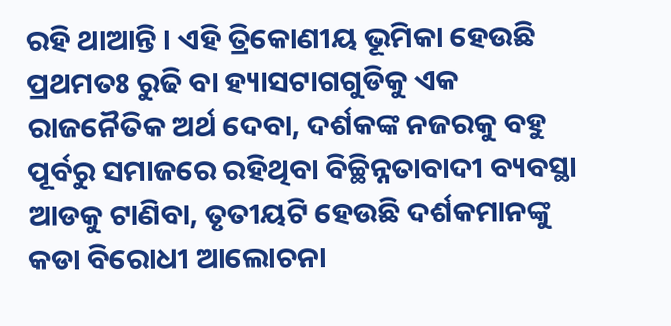ରହି ଥାଆନ୍ତି । ଏହି ତ୍ରିକୋଣୀୟ ଭୂମିକା ହେଉଛି ପ୍ରଥମତଃ ରୁଢି ବା ହ୍ୟାସଟାଗଗୁଡିକୁ ଏକ ରାଜନୈତିକ ଅର୍ଥ ଦେବା, ଦର୍ଶକଙ୍କ ନଜରକୁ ବହୁ ପୂର୍ବରୁ ସମାଜରେ ରହିଥିବା ବିଚ୍ଛିନ୍ନତାବାଦୀ ବ୍ୟବସ୍ଥା ଆଡକୁ ଟାଣିବା, ତୃତୀୟଟି ହେଉଛି ଦର୍ଶକମାନଙ୍କୁ କଡା ବିରୋଧୀ ଆଲୋଚନା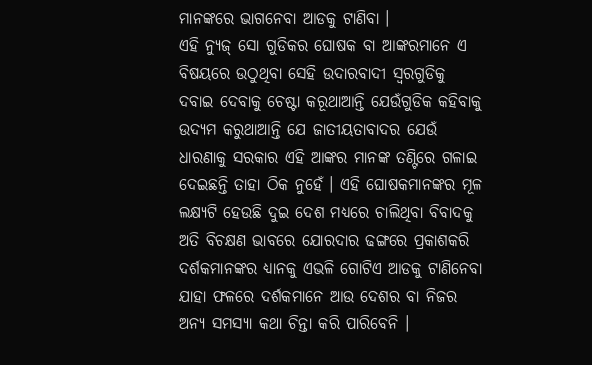ମାନଙ୍କରେ ଭାଗନେବା ଆଡକୁ ଟାଣିବା ।
ଏହି ନ୍ୟୁଜ୍ ସୋ ଗୁଡିକର ଘୋଷକ ବା ଆଙ୍କରମାନେ ଏ ବିଷୟରେ ଉଠୁଥିବା ସେହି ଉଦାରବାଦୀ ସ୍ୱରଗୁଡିକୁ ଦବାଇ ଦେବାକୁ ଚେଷ୍ଟା କରୂଥାଆନ୍ତି ଯେଉଁଗୁଡିକ କହିବାକୁ ଉଦ୍ୟମ କରୁଥାଆନ୍ତି ଯେ ଜାତୀୟତାବାଦର ଯେଉଁ ଧାରଣାକୁ ସରକାର ଏହି ଆଙ୍କର ମାନଙ୍କ ତଣ୍ଟିରେ ଗଳାଇ ଦେଇଛନ୍ତି ତାହା ଠିକ ନୁହେଁ । ଏହି ଘୋଷକମାନଙ୍କର ମୂଳ ଲକ୍ଷ୍ୟଟି ହେଉଛି ଦୁଇ ଦେଶ ମଧ୍ୟରେ ଚାଲିଥିବା ବିବାଦକୁ ଅତି ବିଚକ୍ଷଣ ଭାବରେ ଯୋରଦାର ଢଙ୍ଗରେ ପ୍ରକାଶକରି ଦର୍ଶକମାନଙ୍କର ଧ୍ୟାନକୁ ଏଭଳି ଗୋଟିଏ ଆଡକୁ ଟାଣିନେବା ଯାହା ଫଳରେ ଦର୍ଶକମାନେ ଆଉ ଦେଶର ବା ନିଜର ଅନ୍ୟ ସମସ୍ୟା କଥା ଚିନ୍ତା କରି ପାରିବେନି ।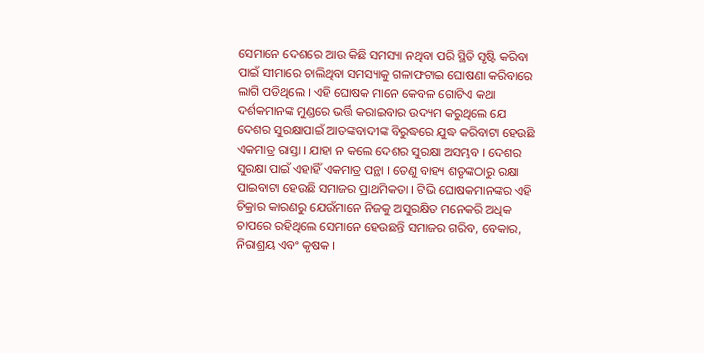ସେମାନେ ଦେଶରେ ଆଉ କିଛି ସମସ୍ୟା ନଥିବା ପରି ସ୍ଥିତି ସୃଷ୍ଟି କରିବା ପାଇଁ ସୀମାରେ ଚାଲିଥିବା ସମସ୍ୟାକୁ ଗଳାଫଟାଇ ଘୋଷଣା କରିବାରେ ଲାଗି ପଡିଥିଲେ । ଏହି ଘୋଷକ ମାନେ କେବଳ ଗୋଟିଏ କଥା ଦର୍ଶକମାନଙ୍କ ମୁଣ୍ଡରେ ଭର୍ତ୍ତି କରାଇବାର ଉଦ୍ୟମ କରୁଥିଲେ ଯେ ଦେଶର ସୁରକ୍ଷାପାଇଁ ଆତଙ୍କବାଦୀଙ୍କ ବିରୁଦ୍ଧରେ ଯୁଦ୍ଧ କରିବାଟା ହେଉଛି ଏକମାତ୍ର ରାସ୍ତା । ଯାହା ନ କଲେ ଦେଶର ସୁରକ୍ଷା ଅସମ୍ଭବ । ଦେଶର ସୁରକ୍ଷା ପାଇଁ ଏହାହିଁ ଏକମାତ୍ର ପନ୍ଥା । ତେଣୁ ବାହ୍ୟ ଶତୃଙ୍କଠାରୁ ରକ୍ଷା ପାଇବାଟା ହେଉଛି ସମାଜର ପ୍ରାଥମିକତା । ଟିଭି ଘୋଷକମାନଙ୍କର ଏହି ଚିକ୍ରାର କାରଣରୁ ଯେଉଁମାନେ ନିଜକୁ ଅସୁରକ୍ଷିତ ମନେକରି ଅଧିକ ଚାପରେ ରହିଥିଲେ ସେମାନେ ହେଉଛନ୍ତି ସମାଜର ଗରିବ, ବେକାର, ନିରାଶ୍ରୟ ଏବଂ କୃଷକ ।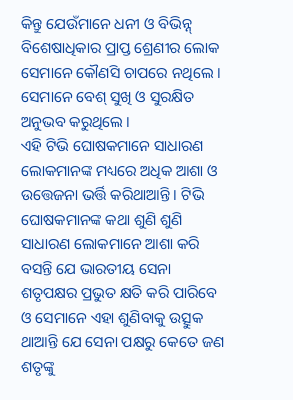କିନ୍ତୁ ଯେଉଁମାନେ ଧନୀ ଓ ବିଭିନ୍ନ୍ ବିଶେଷାଧିକାର ପ୍ରାପ୍ତ ଶ୍ରେଣୀର ଲୋକ ସେମାନେ କୌଣସି ଚାପରେ ନଥିଲେ । ସେମାନେ ବେଶ୍ ସୁଖି ଓ ସୁରକ୍ଷିତ ଅନୁଭବ କରୁଥିଲେ ।
ଏହି ଟିଭି ଘୋଷକମାନେ ସାଧାରଣ ଲୋକମାନଙ୍କ ମଧ୍ୟରେ ଅଧିକ ଆଶା ଓ ଉତ୍ତେଜନା ଭର୍ତ୍ତି କରିଥାଆନ୍ତି । ଟିଭି ଘୋଷକମାନଙ୍କ କଥା ଶୁଣି ଶୁଣି ସାଧାରଣ ଲୋକମାନେ ଆଶା କରି ବସନ୍ତି ଯେ ଭାରତୀୟ ସେନା ଶତୃପକ୍ଷର ପ୍ରଭୁତ କ୍ଷତି କରି ପାରିବେ ଓ ସେମାନେ ଏହା ଶୁଣିବାକୁ ଉତ୍ସୁକ ଥାଆନ୍ତି ଯେ ସେନା ପକ୍ଷରୁ କେତେ ଜଣ ଶତୃଙ୍କୁ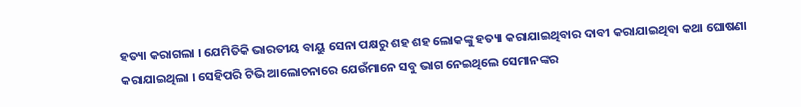ହତ୍ୟା କରାଗଲା । ଯେମିତିକି ଭାରତୀୟ ବାୟୁ ସେନା ପକ୍ଷରୁ ଶହ ଶହ ଲୋକଙ୍କୁ ହତ୍ୟା କରାଯାଇଥିବାର ଦାବୀ କରାଯାଇଥିବା କଥା ଘୋଷଣା କରାଯାଇଥିଲା । ସେହିପରି ଟିଭି ଆଲୋଚନାରେ ଯେଉଁମାନେ ସବୁ ଭାଗ ନେଇଥିଲେ ସେମାନଙ୍କର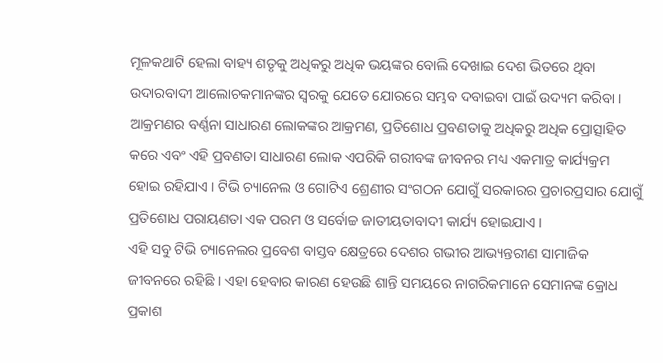ମୂଳକଥାଟି ହେଲା ବାହ୍ୟ ଶତୃକୁ ଅଧିକରୁ ଅଧିକ ଭୟଙ୍କର ବୋଲି ଦେଖାଇ ଦେଶ ଭିତରେ ଥିବା ଉଦାରବାଦୀ ଆଲୋଚକମାନଙ୍କର ସ୍ୱରକୁ ଯେତେ ଯୋରରେ ସମ୍ଭବ ଦବାଇବା ପାଇଁ ଉଦ୍ୟମ କରିବା ।
ଆକ୍ରମଣର ବର୍ଣ୍ଣନା ସାଧାରଣ ଲୋକଙ୍କର ଆକ୍ରମଣ, ପ୍ରତିଶୋଧ ପ୍ରବଣତାକୁ ଅଧିକରୁ ଅଧିକ ପ୍ରୋତ୍ସାହିତ କରେ ଏବଂ ଏହି ପ୍ରବଣତା ସାଧାରଣ ଲୋକ ଏପରିକି ଗରୀବଙ୍କ ଜୀବନର ମଧ୍ୟ ଏକମାତ୍ର କାର୍ଯ୍ୟକ୍ରମ ହୋଇ ରହିଯାଏ । ଟିଭି ଚ୍ୟାନେଲ ଓ ଗୋଟିଏ ଶ୍ରେଣୀର ସଂଗଠନ ଯୋଗୁଁ ସରକାରର ପ୍ରଚାରପ୍ରସାର ଯୋଗୁଁ ପ୍ରତିଶୋଧ ପରାୟଣତା ଏକ ପରମ ଓ ସର୍ବୋଚ୍ଚ ଜାତୀୟତାବାଦୀ କାର୍ଯ୍ୟ ହୋଇଯାଏ ।
ଏହି ସବୁ ଟିଭି ଚ୍ୟାନେଲର ପ୍ରବେଶ ବାସ୍ତବ କ୍ଷେତ୍ରରେ ଦେଶର ଗଭୀର ଆଭ୍ୟନ୍ତରୀଣ ସାମାଜିକ ଜୀବନରେ ରହିଛି । ଏହା ହେବାର କାରଣ ହେଉଛି ଶାନ୍ତି ସମୟରେ ନାଗରିକମାନେ ସେମାନଙ୍କ କ୍ରୋଧ ପ୍ରକାଶ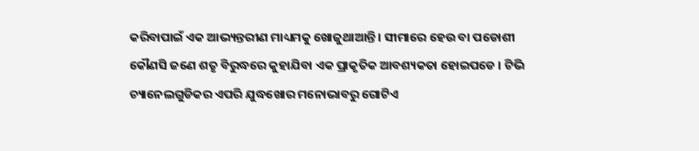କରିବାପାଇଁ ଏକ ଆଭ୍ୟନ୍ତରୀଣ ମାଧ୍ୟମକୁ ଖୋଜୁଥାଆନ୍ତି । ସୀମାରେ ହେଉ ବା ପଡୋଶୀ କୌଣସି ଜଣେ ଶତୃ ବିରୁଦ୍ଧରେ କୁହାଯିବା ଏକ ପ୍ରାକୃତିକ ଆବଶ୍ୟକତା ହୋଇପଡେ । ଟିଭି ଚ୍ୟାନେଲଗୁଡିକର ଏପରି ଯୁଦ୍ଧଖୋର ମନୋଭାବରୁ ଗୋଟିଏ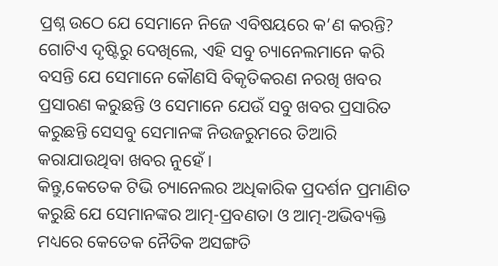ପ୍ରଶ୍ନ ଉଠେ ଯେ ସେମାନେ ନିଜେ ଏବିଷୟରେ କ’ଣ କରନ୍ତି? ଗୋଟିଏ ଦୃଷ୍ଟିରୁ ଦେଖିଲେ, ଏହି ସବୁ ଚ୍ୟାନେଲମାନେ କରି ବସନ୍ତି ଯେ ସେମାନେ କୌଣସି ବିକୃତିକରଣ ନରଖି ଖବର ପ୍ରସାରଣ କରୁଛନ୍ତି ଓ ସେମାନେ ଯେଉଁ ସବୁ ଖବର ପ୍ରସାରିତ କରୁଛନ୍ତି ସେସବୁ ସେମାନଙ୍କ ନିଉଜରୁମରେ ତିଆରି କରାଯାଉଥିବା ଖବର ନୁହେଁ ।
କିନ୍ତୁ,କେତେକ ଟିଭି ଚ୍ୟାନେଲର ଅଧିକାରିକ ପ୍ରଦର୍ଶନ ପ୍ରମାଣିତ କରୁଛି ଯେ ସେମାନଙ୍କର ଆତ୍ମ-ପ୍ରବଣତା ଓ ଆତ୍ମ-ଅଭିବ୍ୟକ୍ତି ମଧ୍ୟରେ କେତେକ ନୈତିକ ଅସଙ୍ଗତି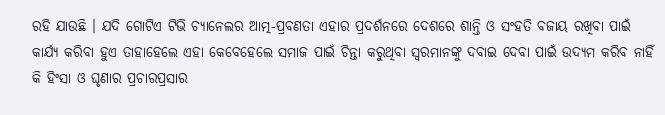ରହି ଯାଉଛି । ଯଦି ଗୋଟିଏ ଟିଭି ଚ୍ୟାନେଲର ଆତ୍ମ-ପ୍ରବଣତା ଏହାର ପ୍ରଦର୍ଶନରେ ଦେଶରେ ଶାନ୍ତି ଓ ସଂହତି ବଜାୟ ରଖିବା ପାଇଁ କାର୍ଯ୍ୟ କରିବା ହୁଏ ତାହାହେଲେ ଏହା କେବେହେଲେ ସମାଜ ପାଇଁ ଚିନ୍ତା କରୁଥିବା ସ୍ୱରମାନଙ୍କୁ ଦବାଇ ଦେବା ପାଇଁ ଉଦ୍ୟମ କରିବ ନାହିଁ କି ହିଂସା ଓ ଘୃଣାର ପ୍ରଚାରପ୍ରସାର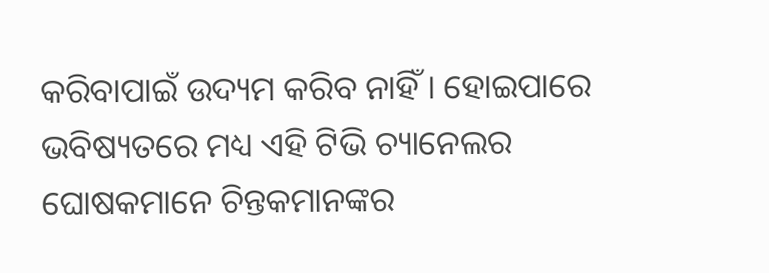କରିବାପାଇଁ ଉଦ୍ୟମ କରିବ ନାହିଁ । ହୋଇପାରେ ଭବିଷ୍ୟତରେ ମଧ୍ୟ ଏହି ଟିଭି ଚ୍ୟାନେଲର ଘୋଷକମାନେ ଚିନ୍ତକମାନଙ୍କର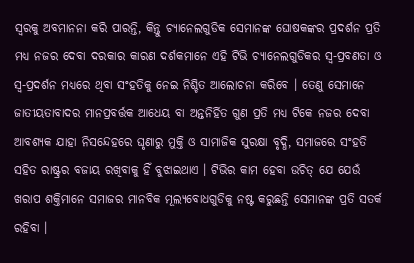ସ୍ୱରକୁ ଅବମାନନା କରି ପାରନ୍ତି, କିନ୍ତୁ ଚ୍ୟାନେଲଗୁଡିକ ସେମାନଙ୍କ ଘୋଷକଙ୍କର ପ୍ରଦର୍ଶନ ପ୍ରତି ମଧ୍ୟ ନଜର ଦେବା ଦରକାର କାରଣ ଦର୍ଶକମାନେ ଏହି ଟିଭି ଚ୍ୟାନେଲଗୁଡିକର ସ୍ୱ-ପ୍ରବଣତା ଓ ସ୍ୱ-ପ୍ରଦର୍ଶନ ମଧ୍ୟରେ ଥିବା ସଂହତିକୁ ନେଇ ନିଶ୍ଚିତ ଆଲୋଚନା କରିବେ । ତେଣୁ ସେମାନେ ଜାତୀୟତାବାଦର ମାନପ୍ରବର୍ତ୍ତକ ଆଧେୟ ବା ଅନ୍ତନିର୍ହିତ ଗୁଣ ପ୍ରତି ମଧ୍ୟ ଟିକେ ନଜର ଦେବା ଆବଶ୍ୟକ ଯାହା ନିସନ୍ଦେହରେ ଘୃଣାରୁ ମୁକ୍ତି ଓ ସାମାଜିକ ସୁରକ୍ଷା ବୃଦ୍ଧି, ସମାଜରେ ସଂହତି ସହିତ ରାଷ୍ଟ୍ରର ବଜାୟ ରଖିବାକୁ ହିଁ ବୁଝାଇଥାଏ । ଟିଭିର କାମ ହେବା ଉଚିତ୍ ଯେ ଯେଉଁ ଖରାପ ଶକ୍ତିମାନେ ସମାଜର ମାନବିକ ମୂଲ୍ୟବୋଧଗୁଡିକୁ ନଷ୍ଟ କରୁଛନ୍ତି ସେମାନଙ୍କ ପ୍ରତି ସତର୍କ ରହିବା ।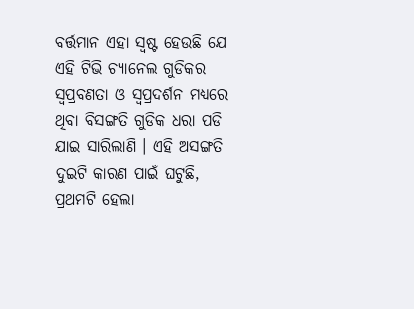ବର୍ତ୍ତମାନ ଏହା ସ୍ୱଷ୍ଟ ହେଉଛି ଯେ ଏହି ଟିଭି ଚ୍ୟାନେଲ ଗୁଡିକର ସ୍ୱପ୍ରବଣତା ଓ ସ୍ୱପ୍ରଦର୍ଶନ ମଧ୍ୟରେ ଥିବା ବିସଙ୍ଗତି ଗୁଡିକ ଧରା ପଡି ଯାଇ ସାରିଲାଣି । ଏହି ଅସଙ୍ଗତି ଦୁଇଟି କାରଣ ପାଇଁ ଘଟୁଛି, ପ୍ରଥମଟି ହେଲା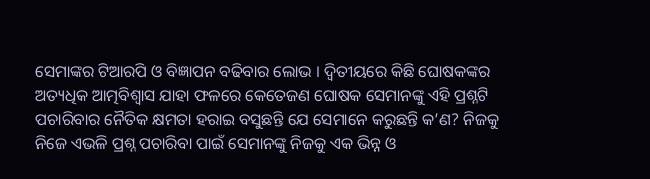ସେମାଙ୍କର ଟିଆରପି ଓ ବିଜ୍ଞାପନ ବଢିବାର ଲୋଭ । ଦ୍ୱିତୀୟରେ କିଛି ଘୋଷକଙ୍କର ଅତ୍ୟଧିକ ଆତ୍ମବିଶ୍ୱାସ ଯାହା ଫଳରେ କେତେଜଣ ଘୋଷକ ସେମାନଙ୍କୁ ଏହି ପ୍ରଶ୍ନଟି ପଚାରିବାର ନୈତିକ କ୍ଷମତା ହରାଇ ବସୁଛନ୍ତି ଯେ ସେମାନେ କରୁଛନ୍ତି କ’ଣ? ନିଜକୁ ନିଜେ ଏଭଳି ପ୍ରଶ୍ନ ପଚାରିବା ପାଇଁ ସେମାନଙ୍କୁ ନିଜକୁ ଏକ ଭିନ୍ନ ଓ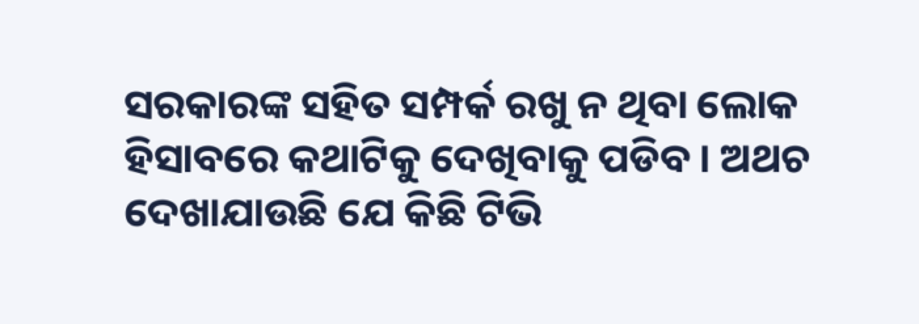ସରକାରଙ୍କ ସହିତ ସମ୍ପର୍କ ରଖୁ ନ ଥିବା ଲୋକ ହିସାବରେ କଥାଟିକୁ ଦେଖିବାକୁ ପଡିବ । ଅଥଚ ଦେଖାଯାଉଛି ଯେ କିଛି ଟିଭି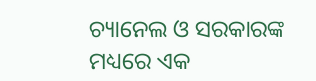ଚ୍ୟାନେଲ ଓ ସରକାରଙ୍କ ମଧ୍ୟରେ ଏକ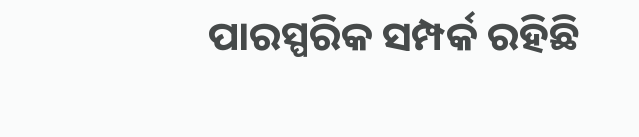ପାରସ୍ପରିକ ସମ୍ପର୍କ ରହିଛି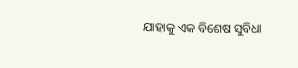ଯାହାକୁ ଏକ ବିଶେଷ ସୁବିଧା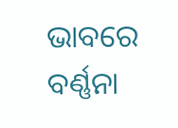ଭାବରେ ବର୍ଣ୍ଣନା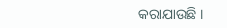କରାଯାଉଛି ।